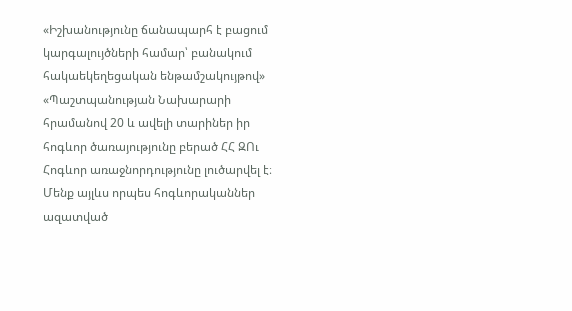«Իշխանությունը ճանապարհ է բացում կարգալույծների համար՝ բանակում հակաեկեղեցական ենթամշակույթով»
«Պաշտպանության Նախարարի հրամանով 20 և ավելի տարիներ իր հոգևոր ծառայությունը բերած ՀՀ ԶՈւ Հոգևոր առաջնորդությունը լուծարվել է։ Մենք այլևս որպես հոգևորականներ ազատված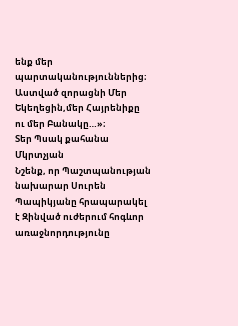ենք մեր պարտականություններից։
Աստված զորացնի Մեր Եկեղեցին,մեր Հայրենիքը ու մեր Բանակը…»։
Տեր Պսակ քահանա Մկրտչյան
Նշենք, որ Պաշտպանության նախարար Սուրեն Պապիկյանը հրապարակել է Զինված ուժերում հոգևոր առաջնորդությունը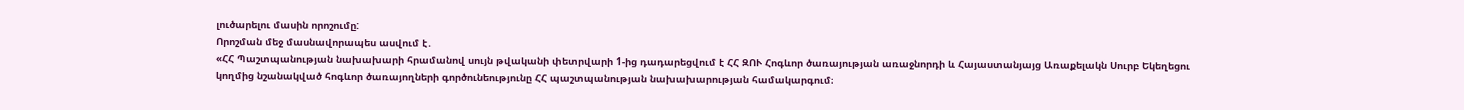լուծարելու մասին որոշումը:
Որոշման մեջ մասնավորապես ասվում է․
«ՀՀ Պաշտպանության նախախարի հրամանով սույն թվականի փետրվարի 1-ից դադարեցվում է ՀՀ ԶՈՒ Հոգևոր ծառայության առաջնորդի և Հայաստանյայց Առաքելակն Սուրբ Եկեղեցու կողմից նշանակված հոգևոր ծառայողների գործունեությունը ՀՀ պաշտպանության նախախարության համակարգում։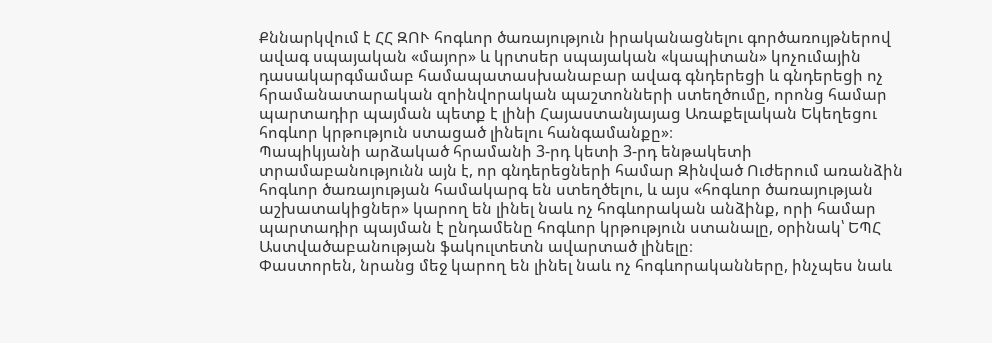Քննարկվում է ՀՀ ԶՈՒ հոգևոր ծառայություն իրականացնելու գործառույթներով ավագ սպայական «մայոր» և կրտսեր սպայական «կապիտան» կոչումային դասակարգմամաբ համապատասխանաբար ավագ գնդերեցի և գնդերեցի ոչ հրամանատարական զոինվորական պաշտոնների ստեղծումը, որոնց համար պարտադիր պայման պետք է լինի Հայաստանյայաց Առաքելական Եկեղեցու հոգևոր կրթություն ստացած լինելու հանգամանքը»։
Պապիկյանի արձակած հրամանի 3-րդ կետի 3-րդ ենթակետի տրամաբանությունն այն է, որ գնդերեցների համար Զինված Ուժերում առանձին հոգևոր ծառայության համակարգ են ստեղծելու, և այս «հոգևոր ծառայության աշխատակիցներ» կարող են լինել նաև ոչ հոգևորական անձինք, որի համար պարտադիր պայման է ընդամենը հոգևոր կրթություն ստանալը, օրինակ՝ ԵՊՀ Աստվածաբանության ֆակուլտետն ավարտած լինելը։
Փաստորեն, նրանց մեջ կարող են լինել նաև ոչ հոգևորականները, ինչպես նաև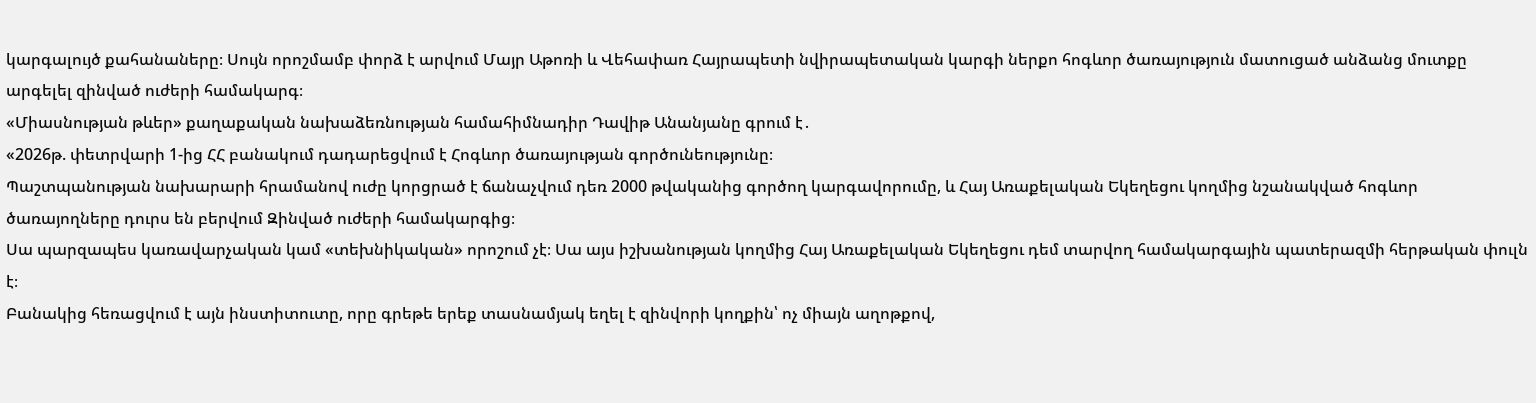կարգալույծ քահանաները։ Սույն որոշմամբ փորձ է արվում Մայր Աթոռի և Վեհափառ Հայրապետի նվիրապետական կարգի ներքո հոգևոր ծառայություն մատուցած անձանց մուտքը արգելել զինված ուժերի համակարգ։
«Միասնության թևեր» քաղաքական նախաձեռնության համահիմնադիր Դավիթ Անանյանը գրում է․
«2026թ. փետրվարի 1-ից ՀՀ բանակում դադարեցվում է Հոգևոր ծառայության գործունեությունը։
Պաշտպանության նախարարի հրամանով ուժը կորցրած է ճանաչվում դեռ 2000 թվականից գործող կարգավորումը, և Հայ Առաքելական Եկեղեցու կողմից նշանակված հոգևոր ծառայողները դուրս են բերվում Զինված ուժերի համակարգից։
Սա պարզապես կառավարչական կամ «տեխնիկական» որոշում չէ։ Սա այս իշխանության կողմից Հայ Առաքելական Եկեղեցու դեմ տարվող համակարգային պատերազմի հերթական փուլն է։
Բանակից հեռացվում է այն ինստիտուտը, որը գրեթե երեք տասնամյակ եղել է զինվորի կողքին՝ ոչ միայն աղոթքով,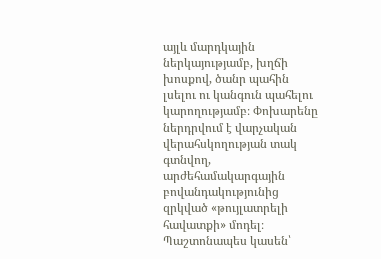այլև մարդկային ներկայությամբ, խղճի խոսքով, ծանր պահին լսելու ու կանգուն պահելու կարողությամբ։ Փոխարենը ներդրվում է վարչական վերահսկողության տակ գտնվող, արժեհամակարգային բովանդակությունից զրկված «թույլատրելի հավատքի» մոդել։
Պաշտոնապես կասեն՝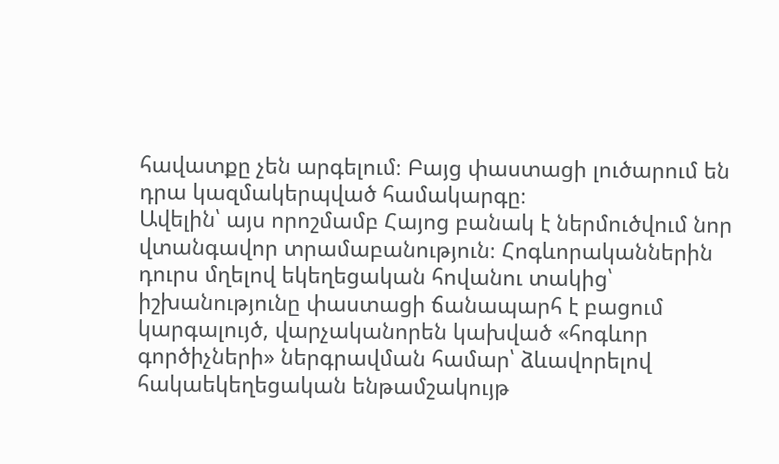հավատքը չեն արգելում։ Բայց փաստացի լուծարում են դրա կազմակերպված համակարգը։
Ավելին՝ այս որոշմամբ Հայոց բանակ է ներմուծվում նոր վտանգավոր տրամաբանություն։ Հոգևորականներին դուրս մղելով եկեղեցական հովանու տակից՝ իշխանությունը փաստացի ճանապարհ է բացում կարգալույծ, վարչականորեն կախված «հոգևոր գործիչների» ներգրավման համար՝ ձևավորելով հակաեկեղեցական ենթամշակույթ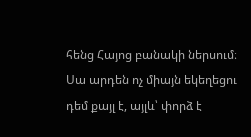հենց Հայոց բանակի ներսում։
Սա արդեն ոչ միայն եկեղեցու դեմ քայլ է, այլև՝ փորձ է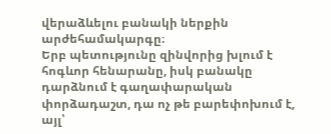վերաձևելու բանակի ներքին արժեհամակարգը։
Երբ պետությունը զինվորից խլում է հոգևոր հենարանը, իսկ բանակը դարձնում է գաղափարական փորձադաշտ, դա ոչ թե բարեփոխում է, այլ՝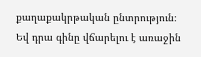քաղաքակրթական ընտրություն։
Եվ դրա գինը վճարելու է առաջին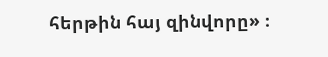հերթին հայ զինվորը» ։